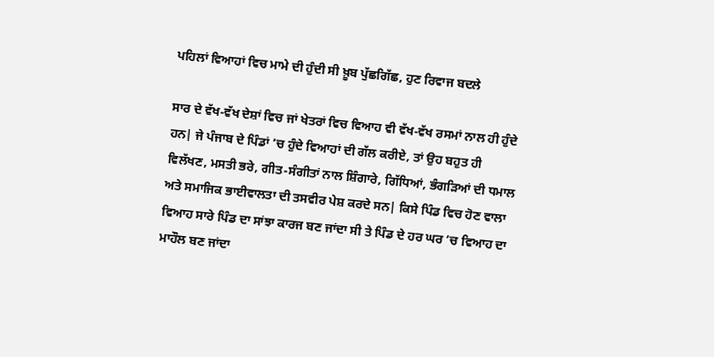ਪਹਿਲਾਂ ਵਿਆਹਾਂ ਵਿਚ ਮਾਮੇ ਦੀ ਹੁੰਦੀ ਸੀ ਖ਼ੂਬ ਪੁੱਛਗਿੱਛ, ਹੁਣ ਰਿਵਾਜ ਬਦਲੇ

ਸਾਰ ਦੇ ਵੱਖ-ਵੱਖ ਦੇਸ਼ਾਂ ਵਿਚ ਜਾਂ ਖੇਤਰਾਂ ਵਿਚ ਵਿਆਹ ਵੀ ਵੱਖ-ਵੱਖ ਰਸਮਾਂ ਨਾਲ ਹੀ ਹੁੰਦੇ ਹਨ| ਜੇ ਪੰਜਾਬ ਦੇ ਪਿੰਡਾਂ ’ਚ ਹੁੰਦੇ ਵਿਆਹਾਂ ਦੀ ਗੱਲ ਕਰੀਏ, ਤਾਂ ਉਹ ਬਹੁਤ ਹੀ ਵਿਲੱਖਣ, ਮਸਤੀ ਭਰੇ, ਗੀਤ-ਸੰਗੀਤਾਂ ਨਾਲ ਸ਼ਿੰਗਾਰੇ, ਗਿੱਧਿਆਂ, ਭੰਗੜਿਆਂ ਦੀ ਧਮਾਲ ਅਤੇ ਸਮਾਜਿਕ ਭਾਈਵਾਲਤਾ ਦੀ ਤਸਵੀਰ ਪੇਸ਼ ਕਰਦੇ ਸਨ| ਕਿਸੇ ਪਿੰਡ ਵਿਚ ਹੋਣ ਵਾਲਾ ਵਿਆਹ ਸਾਰੇ ਪਿੰਡ ਦਾ ਸਾਂਝਾ ਕਾਰਜ ਬਣ ਜਾਂਦਾ ਸੀ ਤੇ ਪਿੰਡ ਦੇ ਹਰ ਘਰ ’ਚ ਵਿਆਹ ਦਾ ਮਾਹੌਲ ਬਣ ਜਾਂਦਾ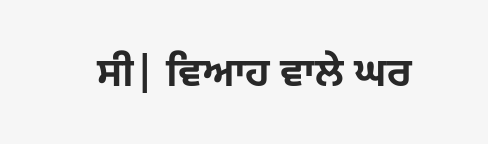ਸੀ| ਵਿਆਹ ਵਾਲੇ ਘਰ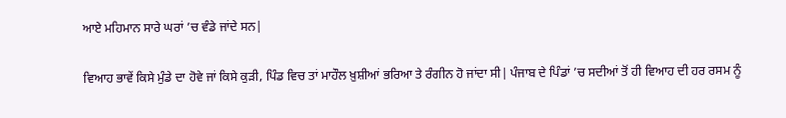ਆਏ ਮਹਿਮਾਨ ਸਾਰੇ ਘਰਾਂ ’ਚ ਵੰਡੇ ਜਾਂਦੇ ਸਨ|

ਵਿਆਹ ਭਾਵੇਂ ਕਿਸੇ ਮੁੰਡੇ ਦਾ ਹੋਵੇ ਜਾਂ ਕਿਸੇ ਕੁੜੀ, ਪਿੰਡ ਵਿਚ ਤਾਂ ਮਾਹੌਲ ਖ਼ੁਸ਼ੀਆਂ ਭਰਿਆ ਤੇ ਰੰਗੀਨ ਹੋ ਜਾਂਦਾ ਸੀ| ਪੰਜਾਬ ਦੇ ਪਿੰਡਾਂ ’ਚ ਸਦੀਆਂ ਤੋਂ ਹੀ ਵਿਆਹ ਦੀ ਹਰ ਰਸਮ ਨੂੰ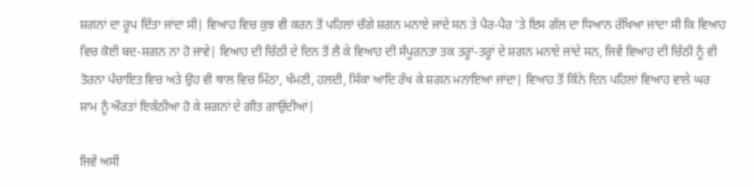ਸ਼ਗਨਾਂ ਦਾ ਰੂਪ ਦਿੱਤਾ ਜਾਂਦਾ ਸੀ| ਵਿਆਹ ਵਿਚ ਕੁਝ ਵੀ ਕਰਨ ਤੋਂ ਪਹਿਲਾਂ ਚੰਗੇ ਸ਼ਗਨ ਮਨਾਏ ਜਾਂਦੇ ਸਨ ਤੇ ਪੈਰ-ਪੈਰ ’ਤੇ ਇਸ ਗੱਲ ਦਾ ਧਿਆਨ ਰੱਖਿਆ ਜਾਂਦਾ ਸੀ ਕਿ ਵਿਆਹ ਵਿਚ ਕੋਈ ਬਦ-ਸ਼ਗਨ ਨਾ ਹੋ ਜਾਵੇ| ਵਿਆਹ ਦੀ ਚਿੱਠੀ ਦੇ ਦਿਨ ਤੋਂ ਲੈ ਕੇ ਵਿਆਹ ਦੀ ਸੰਪੂਰਨਤਾ ਤਕ ਤਰ੍ਹਾਂ-ਤਰ੍ਹਾਂ ਦੇ ਸ਼ਗਨ ਮਨਾਏ ਜਾਂਦੇ ਸਨ, ਜਿਵੇਂ ਵਿਆਹ ਦੀ ਚਿੱਠੀ ਨੂੰ ਵੀ ਤੋਰਨਾ ਪੰਚਾਇਤ ਵਿਚ ਅਤੇ ਉਹ ਵੀ ਥਾਲ ਵਿਚ ਮਿੱਠਾ, ਖੰਮਣੀ, ਹਲਦੀ, ਸਿੱਕਾ ਆਦਿ ਰੱਖ ਕੇ ਸ਼ਗਨ ਮਨਾਇਆ ਜਾਂਦਾ| ਵਿਆਹ ਤੋਂ ਕਿੰਨੇ ਦਿਨ ਪਹਿਲਾਂ ਵਿਆਹ ਵਾਲੇ ਘਰ ਸ਼ਾਮ ਨੂੰ ਔਰਤਾਂ ਇਕੱਠੀਆ ਹੋ ਕੇ ਸ਼ਗਨਾਂ ਦੇ ਗੀਤ ਗਾਉਂਦੀਆਂ|

ਜਿਵੇਂ ਅਸੀਂ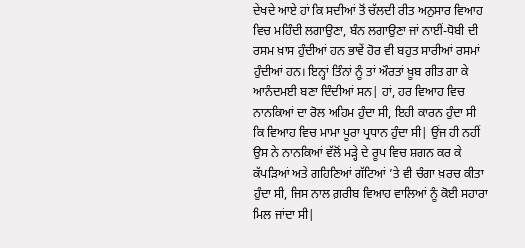ਦੇਖਦੇ ਆਏ ਹਾਂ ਕਿ ਸਦੀਆਂ ਤੋਂ ਚੱਲਦੀ ਰੀਤ ਅਨੁਸਾਰ ਵਿਆਹ ਵਿਚ ਮਹਿੰਦੀ ਲਗਾਉਣਾ, ਬੰਨ ਲਗਾਉਣਾ ਜਾਂ ਨਾਈਂ-ਧੋਬੀ ਦੀ ਰਸਮ ਖ਼ਾਸ ਹੁੰਦੀਆਂ ਹਨ ਭਾਵੇਂ ਹੋਰ ਵੀ ਬਹੁਤ ਸਾਰੀਆਂ ਰਸਮਾਂ ਹੁੰਦੀਆਂ ਹਨ। ਇਨ੍ਹਾਂ ਤਿੰਨਾਂ ਨੂੰ ਤਾਂ ਔਰਤਾਂ ਖ਼ੂਬ ਗੀਤ ਗਾ ਕੇ ਆਨੰਦਮਈ ਬਣਾ ਦਿੰਦੀਆਂ ਸਨ| ਹਾਂ, ਹਰ ਵਿਆਹ ਵਿਚ ਨਾਨਕਿਆਂ ਦਾ ਰੋਲ ਅਹਿਮ ਹੁੰਦਾ ਸੀ, ਇਹੀ ਕਾਰਨ ਹੁੰਦਾ ਸੀ ਕਿ ਵਿਆਹ ਵਿਚ ਮਾਮਾ ਪੂਰਾ ਪ੍ਰਧਾਨ ਹੁੰਦਾ ਸੀ| ਉਂਜ ਹੀ ਨਹੀਂ ਉਸ ਨੇ ਨਾਨਕਿਆਂ ਵੱਲੋਂ ਮੜ੍ਹੇ ਦੇ ਰੂਪ ਵਿਚ ਸ਼ਗਨ ਕਰ ਕੇ ਕੱਪੜਿਆਂ ਅਤੇ ਗਹਿਣਿਆਂ ਗੱਟਿਆਂ ’ਤੇ ਵੀ ਚੰਗਾ ਖ਼ਰਚ ਕੀਤਾ ਹੁੰਦਾ ਸੀ, ਜਿਸ ਨਾਲ ਗ਼ਰੀਬ ਵਿਆਹ ਵਾਲਿਆਂ ਨੂੰ ਕੋਈ ਸਹਾਰਾ ਮਿਲ ਜਾਂਦਾ ਸੀ|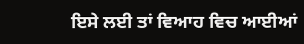ਇਸੇ ਲਈ ਤਾਂ ਵਿਆਹ ਵਿਚ ਆਈਆਂ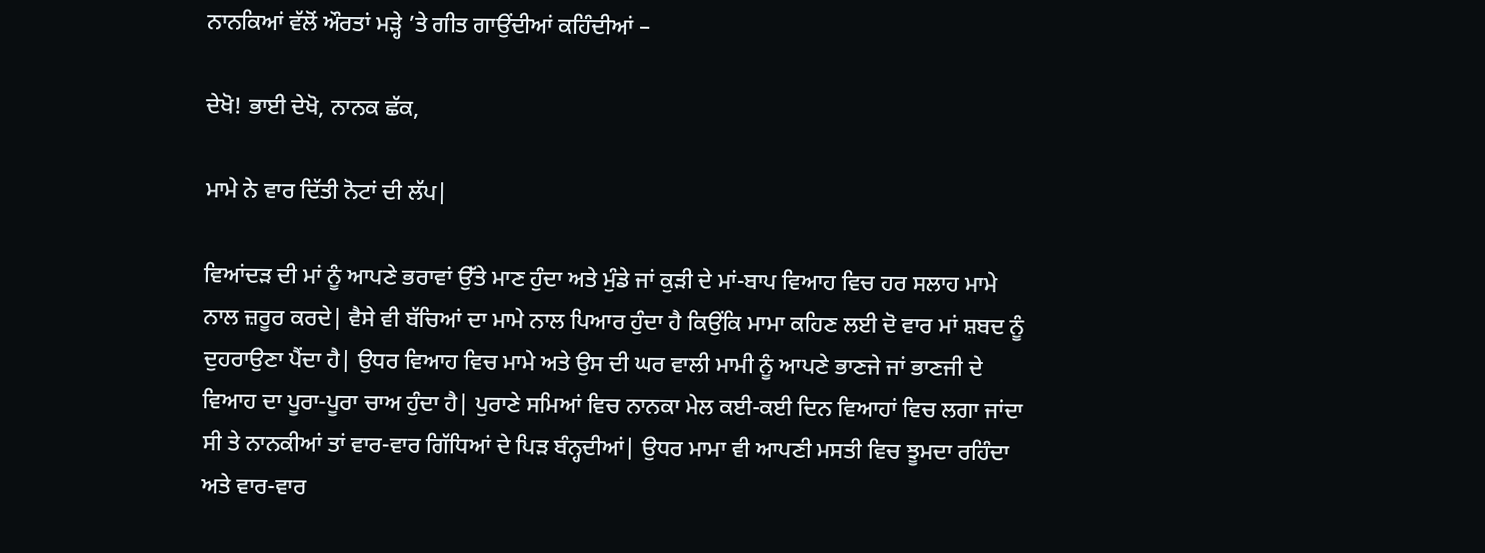ਨਾਨਕਿਆਂ ਵੱਲੋਂ ਔਰਤਾਂ ਮੜ੍ਹੇ ’ਤੇ ਗੀਤ ਗਾਉਂਦੀਆਂ ਕਹਿੰਦੀਆਂ –

ਦੇਖੋ! ਭਾਈ ਦੇਖੋ, ਨਾਨਕ ਛੱਕ,

ਮਾਮੇ ਨੇ ਵਾਰ ਦਿੱਤੀ ਨੋਟਾਂ ਦੀ ਲੱਪ|

ਵਿਆਂਦੜ ਦੀ ਮਾਂ ਨੂੰ ਆਪਣੇ ਭਰਾਵਾਂ ਉੱਤੇ ਮਾਣ ਹੁੰਦਾ ਅਤੇ ਮੁੰਡੇ ਜਾਂ ਕੁੜੀ ਦੇ ਮਾਂ-ਬਾਪ ਵਿਆਹ ਵਿਚ ਹਰ ਸਲਾਹ ਮਾਮੇ ਨਾਲ ਜ਼ਰੂਰ ਕਰਦੇ| ਵੈਸੇ ਵੀ ਬੱਚਿਆਂ ਦਾ ਮਾਮੇ ਨਾਲ ਪਿਆਰ ਹੁੰਦਾ ਹੈ ਕਿਉਂਕਿ ਮਾਮਾ ਕਹਿਣ ਲਈ ਦੋ ਵਾਰ ਮਾਂ ਸ਼ਬਦ ਨੂੰ ਦੁਹਰਾਉਣਾ ਪੈਂਦਾ ਹੈ| ਉਧਰ ਵਿਆਹ ਵਿਚ ਮਾਮੇ ਅਤੇ ਉਸ ਦੀ ਘਰ ਵਾਲੀ ਮਾਮੀ ਨੂੰ ਆਪਣੇ ਭਾਣਜੇ ਜਾਂ ਭਾਣਜੀ ਦੇ ਵਿਆਹ ਦਾ ਪੂਰਾ-ਪੂਰਾ ਚਾਅ ਹੁੰਦਾ ਹੈ| ਪੁਰਾਣੇ ਸਮਿਆਂ ਵਿਚ ਨਾਨਕਾ ਮੇਲ ਕਈ-ਕਈ ਦਿਨ ਵਿਆਹਾਂ ਵਿਚ ਲਗਾ ਜਾਂਦਾ ਸੀ ਤੇ ਨਾਨਕੀਆਂ ਤਾਂ ਵਾਰ-ਵਾਰ ਗਿੱਧਿਆਂ ਦੇ ਪਿੜ ਬੰਨ੍ਹਦੀਆਂ| ਉਧਰ ਮਾਮਾ ਵੀ ਆਪਣੀ ਮਸਤੀ ਵਿਚ ਝੂਮਦਾ ਰਹਿੰਦਾ ਅਤੇ ਵਾਰ-ਵਾਰ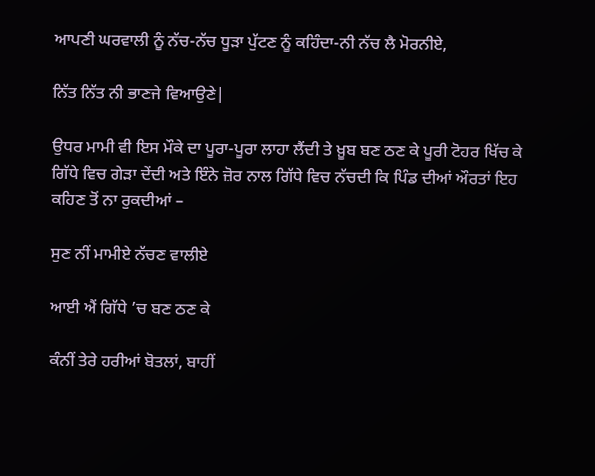ਆਪਣੀ ਘਰਵਾਲੀ ਨੂੰ ਨੱਚ-ਨੱਚ ਧੂੜਾ ਪੁੱਟਣ ਨੂੰ ਕਹਿੰਦਾ-ਨੀ ਨੱਚ ਲੈ ਮੋਰਨੀਏ,

ਨਿੱਤ ਨਿੱਤ ਨੀ ਭਾਣਜੇ ਵਿਆਉਣੇ|

ਉਧਰ ਮਾਮੀ ਵੀ ਇਸ ਮੌਕੇ ਦਾ ਪੂਰਾ-ਪੂਰਾ ਲਾਹਾ ਲੈਂਦੀ ਤੇ ਖ਼ੂਬ ਬਣ ਠਣ ਕੇ ਪੂਰੀ ਟੋਹਰ ਖਿੱਚ ਕੇ ਗਿੱਧੇ ਵਿਚ ਗੇੜਾ ਦੇਂਦੀ ਅਤੇ ਇੰਨੇ ਜ਼ੋਰ ਨਾਲ ਗਿੱਧੇ ਵਿਚ ਨੱਚਦੀ ਕਿ ਪਿੰਡ ਦੀਆਂ ਔਰਤਾਂ ਇਹ ਕਹਿਣ ਤੋਂ ਨਾ ਰੁਕਦੀਆਂ –

ਸੁਣ ਨੀਂ ਮਾਮੀਏ ਨੱਚਣ ਵਾਲੀਏ

ਆਈ ਐਂ ਗਿੱਧੇ ’ਚ ਬਣ ਠਣ ਕੇ

ਕੰਨੀਂ ਤੇਰੇ ਹਰੀਆਂ ਬੋਤਲਾਂ, ਬਾਹੀਂ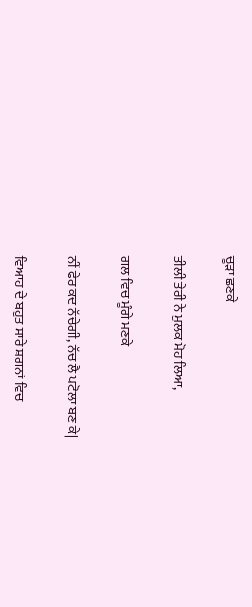ਚੂੜਾ ਛਣਕੇ

ਤੀਲੀ ਤੇਰੀ ਨੇ ਮੁਲਕ ਮੋਹ ਲਿਆ,

ਗਲ ਵਿਚ ਮੂੰਗੇ ਮਣਕੇ

ਨੀਂ ਫੇਰ ਕਦ ਨੱਚੇਗੀ, ਨੱਚ ਲੈ ਪਟੋਲਾ ਬਣ ਕੇ|

ਵਿਆਹ ਦੇ ਬਹੁਤ ਸਾਰੇ ਸ਼ਗਨਾਂ ਵਿਚ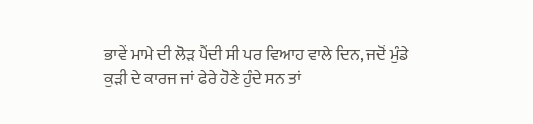ਭਾਵੇਂ ਮਾਮੇ ਦੀ ਲੋੜ ਪੈਂਦੀ ਸੀ ਪਰ ਵਿਆਹ ਵਾਲੇ ਦਿਨ, ਜਦੋਂ ਮੁੰਡੇ ਕੁੜੀ ਦੇ ਕਾਰਜ ਜਾਂ ਫੇਰੇ ਹੋਣੇ ਹੁੰਦੇ ਸਨ ਤਾਂ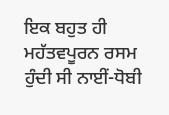ਇਕ ਬਹੁਤ ਹੀ ਮਹੱਤਵਪੂਰਨ ਰਸਮ ਹੁੰਦੀ ਸੀ ਨਾਈਂ-ਧੋਬੀ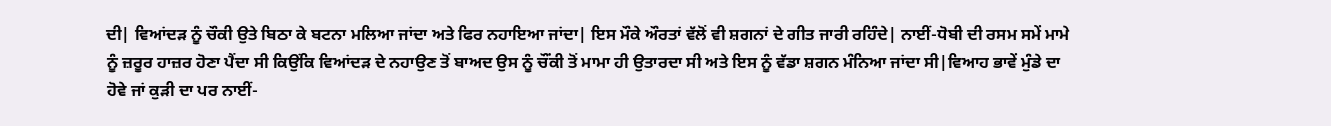ਦੀ| ਵਿਆਂਦੜ ਨੂੰ ਚੌਕੀ ਉਤੇ ਬਿਠਾ ਕੇ ਬਟਨਾ ਮਲਿਆ ਜਾਂਦਾ ਅਤੇ ਫਿਰ ਨਹਾਇਆ ਜਾਂਦਾ| ਇਸ ਮੌਕੇ ਔਰਤਾਂ ਵੱਲੋਂ ਵੀ ਸ਼ਗਨਾਂ ਦੇ ਗੀਤ ਜਾਰੀ ਰਹਿੰਦੇ| ਨਾਈਂ-ਧੋਬੀ ਦੀ ਰਸਮ ਸਮੇਂ ਮਾਮੇ ਨੂੰ ਜ਼ਰੂਰ ਹਾਜ਼ਰ ਹੋਣਾ ਪੈਂਦਾ ਸੀ ਕਿਉਂਕਿ ਵਿਆਂਦੜ ਦੇ ਨਹਾਉਣ ਤੋਂ ਬਾਅਦ ਉਸ ਨੂੰ ਚੌਂਕੀ ਤੋਂ ਮਾਮਾ ਹੀ ਉਤਾਰਦਾ ਸੀ ਅਤੇ ਇਸ ਨੂੰ ਵੱਡਾ ਸ਼ਗਨ ਮੰਨਿਆ ਜਾਂਦਾ ਸੀ|ਵਿਆਹ ਭਾਵੇਂ ਮੁੰਡੇ ਦਾ ਹੋਵੇ ਜਾਂ ਕੁੜੀ ਦਾ ਪਰ ਨਾਈਂ-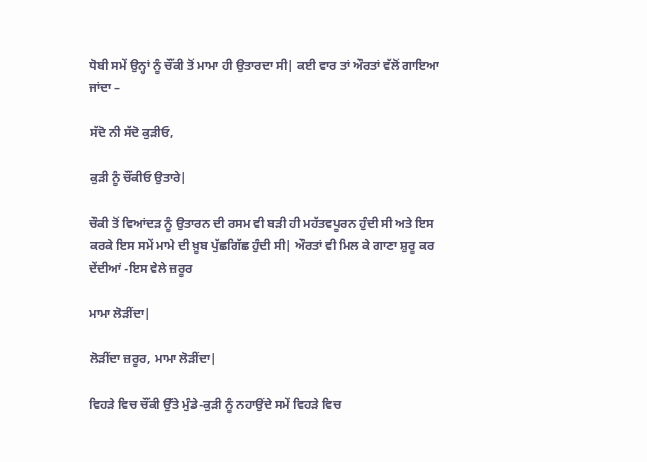ਧੋਬੀ ਸਮੇਂ ਉਨ੍ਹਾਂ ਨੂੰ ਚੌਂਕੀ ਤੋਂ ਮਾਮਾ ਹੀ ਉਤਾਰਦਾ ਸੀ| ਕਈ ਵਾਰ ਤਾਂ ਔਰਤਾਂ ਵੱਲੋਂ ਗਾਇਆ ਜਾਂਦਾ –

ਸੱਦੋ ਨੀ ਸੱਦੋ ਕੁੜੀਓ,

ਕੁੜੀ ਨੂੰ ਚੌਂਕੀਓ ਉਤਾਰੇ|

ਚੌਕੀ ਤੋਂ ਵਿਆਂਦੜ ਨੂੰ ਉਤਾਰਨ ਦੀ ਰਸਮ ਵੀ ਬੜੀ ਹੀ ਮਹੱਤਵਪੂਰਨ ਹੁੰਦੀ ਸੀ ਅਤੇ ਇਸ ਕਰਕੇ ਇਸ ਸਮੇਂ ਮਾਮੇ ਦੀ ਖ਼ੂਬ ਪੁੱਛਗਿੱਛ ਹੁੰਦੀ ਸੀ| ਔਰਤਾਂ ਵੀ ਮਿਲ ਕੇ ਗਾਣਾ ਸ਼ੁਰੂ ਕਰ ਦੇਂਦੀਆਂ -ਇਸ ਵੇਲੇ ਜ਼ਰੂਰ

ਮਾਮਾ ਲੋੜੀਂਦਾ|

ਲੋੜੀਂਦਾ ਜ਼ਰੂਰ, ਮਾਮਾ ਲੋੜੀਂਦਾ|

ਵਿਹੜੇ ਵਿਚ ਚੌਂਕੀ ਉੱਤੇ ਮੁੰਡੇ-ਕੁੜੀ ਨੂੰ ਨਹਾਉਂਦੇ ਸਮੇਂ ਵਿਹੜੇ ਵਿਚ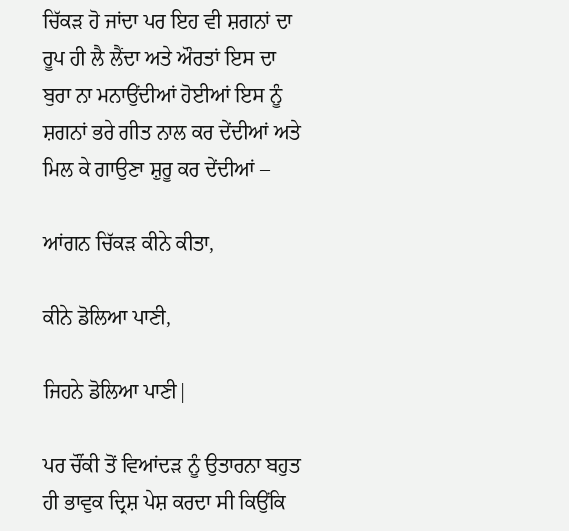ਚਿੱਕੜ ਹੋ ਜਾਂਦਾ ਪਰ ਇਹ ਵੀ ਸ਼ਗਨਾਂ ਦਾ ਰੂਪ ਹੀ ਲੈ ਲੈਂਦਾ ਅਤੇ ਔਰਤਾਂ ਇਸ ਦਾ ਬੁਰਾ ਨਾ ਮਨਾਉਂਦੀਆਂ ਹੋਈਆਂ ਇਸ ਨੂੰ ਸ਼ਗਨਾਂ ਭਰੇ ਗੀਤ ਨਾਲ ਕਰ ਦੇਂਦੀਆਂ ਅਤੇ ਮਿਲ ਕੇ ਗਾਉਣਾ ਸ਼ੁਰੂ ਕਰ ਦੇਂਦੀਆਂ –

ਆਂਗਨ ਚਿੱਕੜ ਕੀਨੇ ਕੀਤਾ,

ਕੀਨੇ ਡੋਲਿਆ ਪਾਣੀ,

ਜਿਹਨੇ ਡੋਲਿਆ ਪਾਣੀ|

ਪਰ ਚੌਂਕੀ ਤੋਂ ਵਿਆਂਦੜ ਨੂੰ ਉਤਾਰਨਾ ਬਹੁਤ ਹੀ ਭਾਵੁਕ ਦ੍ਰਿਸ਼ ਪੇਸ਼ ਕਰਦਾ ਸੀ ਕਿਉਂਕਿ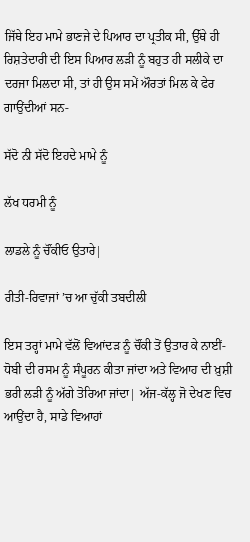ਜਿੱਥੇ ਇਹ ਮਾਮੇ ਭਾਣਜੇ ਦੇ ਪਿਆਰ ਦਾ ਪ੍ਰਤੀਕ ਸੀ, ਉੱਥੇ ਹੀ ਰਿਸ਼ਤੇਦਾਰੀ ਦੀ ਇਸ ਪਿਆਰ ਲੜੀ ਨੂੰ ਬਹੁਤ ਹੀ ਸਲੀਕੇ ਦਾ ਦਰਜਾ ਮਿਲਦਾ ਸੀ, ਤਾਂ ਹੀ ਉਸ ਸਮੇਂ ਔਰਤਾਂ ਮਿਲ ਕੇ ਫੇਰ ਗਾਉਂਦੀਆਂ ਸਨ-

ਸੱਦੋ ਨੀ ਸੱਦੋ ਇਹਦੇ ਮਾਮੇ ਨੂੰ

ਲੱਖ ਧਰਮੀ ਨੂੰ

ਲਾਡਲੇ ਨੂੰ ਚੌਂਕੀਓ ਉਤਾਰੇ|

ਰੀਤੀ-ਰਿਵਾਜਾਂ ’ਚ ਆ ਚੁੱਕੀ ਤਬਦੀਲੀ

ਇਸ ਤਰ੍ਹਾਂ ਮਾਮੇ ਵੱਲੋਂ ਵਿਆਂਦੜ ਨੂੰ ਚੌਂਕੀ ਤੋਂ ਉਤਾਰ ਕੇ ਨਾਈਂ-ਧੋਬੀ ਦੀ ਰਸਮ ਨੂੰ ਸੰਪੂਰਨ ਕੀਤਾ ਜਾਂਦਾ ਅਤੇ ਵਿਆਹ ਦੀ ਖ਼ੁਸ਼ੀ ਭਰੀ ਲੜੀ ਨੂੰ ਅੱਗੇ ਤੋਰਿਆ ਜਾਂਦਾ| ਅੱਜ-ਕੱਲ੍ਹ ਜੋ ਦੇਖਣ ਵਿਚ ਆਉਂਦਾ ਹੈ, ਸਾਡੇ ਵਿਆਹਾਂ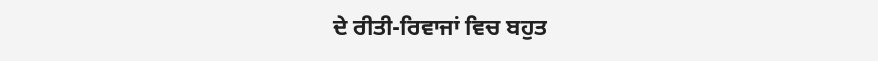ਦੇ ਰੀਤੀ-ਰਿਵਾਜਾਂ ਵਿਚ ਬਹੁਤ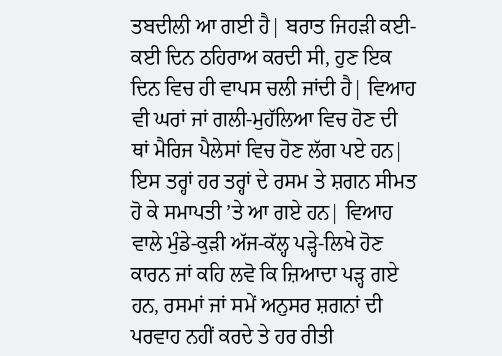ਤਬਦੀਲੀ ਆ ਗਈ ਹੈ| ਬਰਾਤ ਜਿਹੜੀ ਕਈ-ਕਈ ਦਿਨ ਠਹਿਰਾਅ ਕਰਦੀ ਸੀ, ਹੁਣ ਇਕ ਦਿਨ ਵਿਚ ਹੀ ਵਾਪਸ ਚਲੀ ਜਾਂਦੀ ਹੈ| ਵਿਆਹ ਵੀ ਘਰਾਂ ਜਾਂ ਗਲੀ-ਮੁਹੱਲਿਆ ਵਿਚ ਹੋਣ ਦੀ ਥਾਂ ਮੈਰਿਜ ਪੈਲੇਸਾਂ ਵਿਚ ਹੋਣ ਲੱਗ ਪਏ ਹਨ| ਇਸ ਤਰ੍ਹਾਂ ਹਰ ਤਰ੍ਹਾਂ ਦੇ ਰਸਮ ਤੇ ਸ਼ਗਨ ਸੀਮਤ ਹੋ ਕੇ ਸਮਾਪਤੀ ’ਤੇ ਆ ਗਏ ਹਨ| ਵਿਆਹ ਵਾਲੇ ਮੁੰਡੇ-ਕੁੜੀ ਅੱਜ-ਕੱਲ੍ਹ ਪੜ੍ਹੇ-ਲਿਖੇ ਹੋਣ ਕਾਰਨ ਜਾਂ ਕਹਿ ਲਵੋ ਕਿ ਜ਼ਿਆਦਾ ਪੜ੍ਹ ਗਏ ਹਨ, ਰਸਮਾਂ ਜਾਂ ਸਮੇਂ ਅਨੁਸਰ ਸ਼ਗਨਾਂ ਦੀ ਪਰਵਾਹ ਨਹੀਂ ਕਰਦੇ ਤੇ ਹਰ ਰੀਤੀ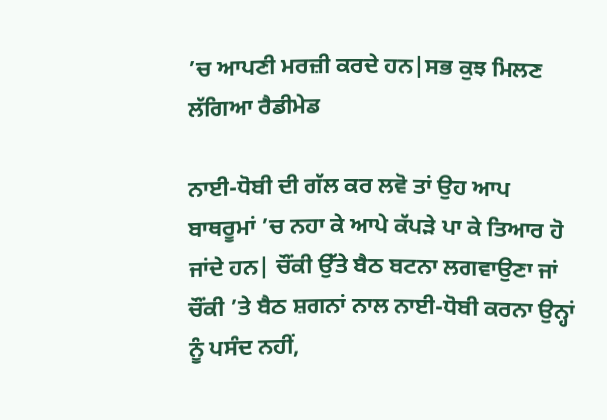’ਚ ਆਪਣੀ ਮਰਜ਼ੀ ਕਰਦੇ ਹਨ|ਸਭ ਕੁਝ ਮਿਲਣ ਲੱਗਿਆ ਰੈਡੀਮੇਡ

ਨਾਈ-ਧੋਬੀ ਦੀ ਗੱਲ ਕਰ ਲਵੋ ਤਾਂ ਉਹ ਆਪ ਬਾਥਰੂਮਾਂ ’ਚ ਨਹਾ ਕੇ ਆਪੇ ਕੱਪੜੇ ਪਾ ਕੇ ਤਿਆਰ ਹੋ ਜਾਂਦੇ ਹਨ| ਚੌਂਕੀ ਉੱਤੇ ਬੈਠ ਬਟਨਾ ਲਗਵਾਉਣਾ ਜਾਂ ਚੌਂਕੀ ’ਤੇ ਬੈਠ ਸ਼ਗਨਾਂ ਨਾਲ ਨਾਈ-ਧੋਬੀ ਕਰਨਾ ਉਨ੍ਹਾਂ ਨੂੰ ਪਸੰਦ ਨਹੀਂ,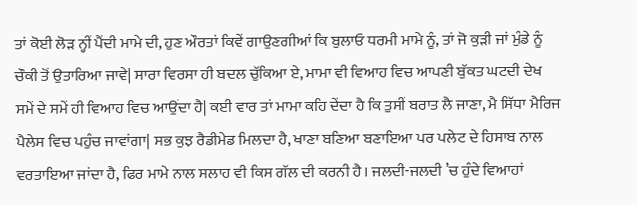ਤਾਂ ਕੋਈ ਲੋੜ ਨ੍ਹੀਂ ਪੈਂਦੀ ਮਾਮੇ ਦੀ, ਹੁਣ ਔਰਤਾਂ ਕਿਵੇਂ ਗਾਉਣਗੀਆਂ ਕਿ ਬੁਲਾਓ ਧਰਮੀ ਮਾਮੇ ਨੂੰ, ਤਾਂ ਜੋ ਕੁੜੀ ਜਾਂ ਮੁੰਡੇ ਨੂੰ ਚੌਕੀ ਤੋਂ ਉਤਾਰਿਆ ਜਾਵੇ| ਸਾਰਾ ਵਿਰਸਾ ਹੀ ਬਦਲ ਚੁੱਕਿਆ ਏ, ਮਾਮਾ ਵੀ ਵਿਆਹ ਵਿਚ ਆਪਣੀ ਬੁੱਕਤ ਘਟਦੀ ਦੇਖ ਸਮੇਂ ਦੇ ਸਮੇਂ ਹੀ ਵਿਆਹ ਵਿਚ ਆਉਂਦਾ ਹੈ| ਕਈ ਵਾਰ ਤਾਂ ਮਾਮਾ ਕਹਿ ਦੇਂਦਾ ਹੈ ਕਿ ਤੁਸੀਂ ਬਰਾਤ ਲੈ ਜਾਣਾ, ਮੈ ਸਿੱਧਾ ਮੈਰਿਜ ਪੈਲੇਸ ਵਿਚ ਪਹੁੰਚ ਜਾਵਾਂਗਾ| ਸਭ ਕੁਝ ਰੈਡੀਮੇਡ ਮਿਲਦਾ ਹੈ, ਖਾਣਾ ਬਣਿਆ ਬਣਾਇਆ ਪਰ ਪਲੇਟ ਦੇ ਹਿਸਾਬ ਨਾਲ ਵਰਤਾਇਆ ਜਾਂਦਾ ਹੈ, ਫਿਰ ਮਾਮੇ ਨਾਲ ਸਲਾਹ ਵੀ ਕਿਸ ਗੱਲ ਦੀ ਕਰਨੀ ਹੈ। ਜਲਦੀ-ਜਲਦੀ ’ਚ ਹੁੰਦੇ ਵਿਆਹਾਂ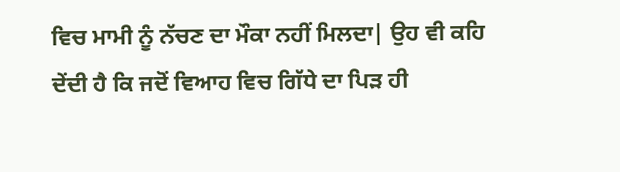ਵਿਚ ਮਾਮੀ ਨੂੰ ਨੱਚਣ ਦਾ ਮੌਕਾ ਨਹੀਂ ਮਿਲਦਾ| ਉਹ ਵੀ ਕਹਿ ਦੇਂਦੀ ਹੈ ਕਿ ਜਦੋਂ ਵਿਆਹ ਵਿਚ ਗਿੱਧੇ ਦਾ ਪਿੜ ਹੀ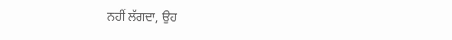ਨਹੀਂ ਲੱਗਦਾ, ਉਹ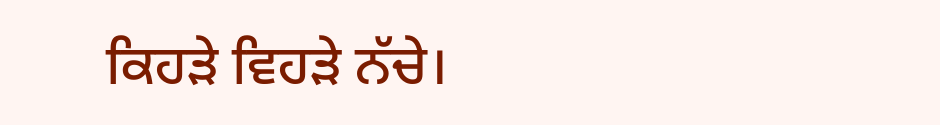ਕਿਹੜੇ ਵਿਹੜੇ ਨੱਚੇ।